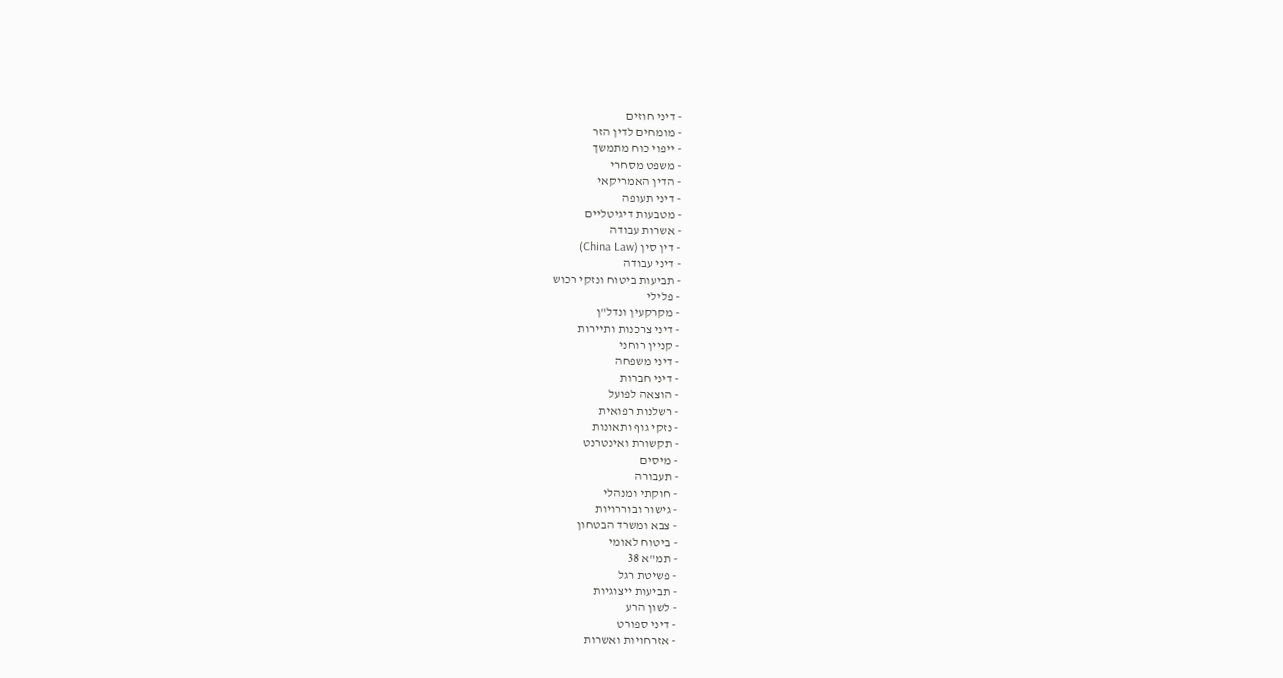- דיני חוזים
- מומחים לדין הזר
- ייפוי כוח מתמשך
- משפט מסחרי
- הדין האמריקאי
- דיני תעופה
- מטבעות דיגיטליים
- אשרות עבודה
- דין סין (China Law)
- דיני עבודה
- תביעות ביטוח ונזקי רכוש
- פלילי
- מקרקעין ונדל"ן
- דיני צרכנות ותיירות
- קניין רוחני
- דיני משפחה
- דיני חברות
- הוצאה לפועל
- רשלנות רפואית
- נזקי גוף ותאונות
- תקשורת ואינטרנט
- מיסים
- תעבורה
- חוקתי ומנהלי
- גישור ובוררויות
- צבא ומשרד הבטחון
- ביטוח לאומי
- תמ"א 38
- פשיטת רגל
- תביעות ייצוגיות
- לשון הרע
- דיני ספורט
- אזרחויות ואשרות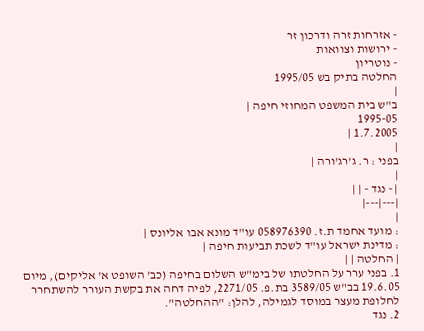- אזרחות זרה ודרכון זר
- ירושות וצוואות
- נוטריון
החלטה בתיק בש 1995/05
|
ב"ש בית המשפט המחוזי חיפה |
1995-05
1.7.2005 |
|
בפני : ר. ג'רג'ורה |
|
| - נגד - | |
|---|---|
|
: מועד אחמד ת.ז. 058976390 עו"ד מונא אבו אליונס |
: מדינת ישראל עו"ד לשכת תביעות חיפה |
| החלטה | |
1. בפני ערר על החלטתו של בימ"ש השלום בחיפה (כב' השופט א' אליקים), מיום 19.6.05 בב"ש 3589/05 בת.פ. 2271/05, לפיה דחה את בקשת העורר להשתחרר לחלופת מעצר במוסד לגמילה, להלן: "ההחלטה".
2. נגד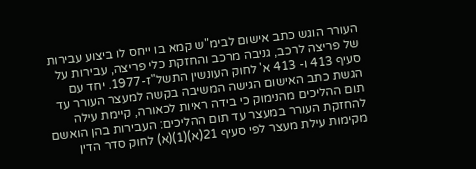העורר הוגש כתב אישום לבימ"ש קמא בו ייחס לו ביצוע עבירות של פריצה לרכב, גניבה מרכב והחזקת כלי פריצה, עבירות על סעיף 413 ו- 413 א' לחוק העונשין התשל"ז-1977. יחד עם הגשת כתב האישום הגישה המשיבה בקשה למעצר העורר עד תום ההליכים מהנימוק כי בידה ראיות לכאורה, קיימת עילה להחזקת העורר במעצר עד תום ההליכים: העבירות בהן הואשם מקימות עילת מעצר לפי סעיף 21(א)(1)(א) לחוק סדר הדין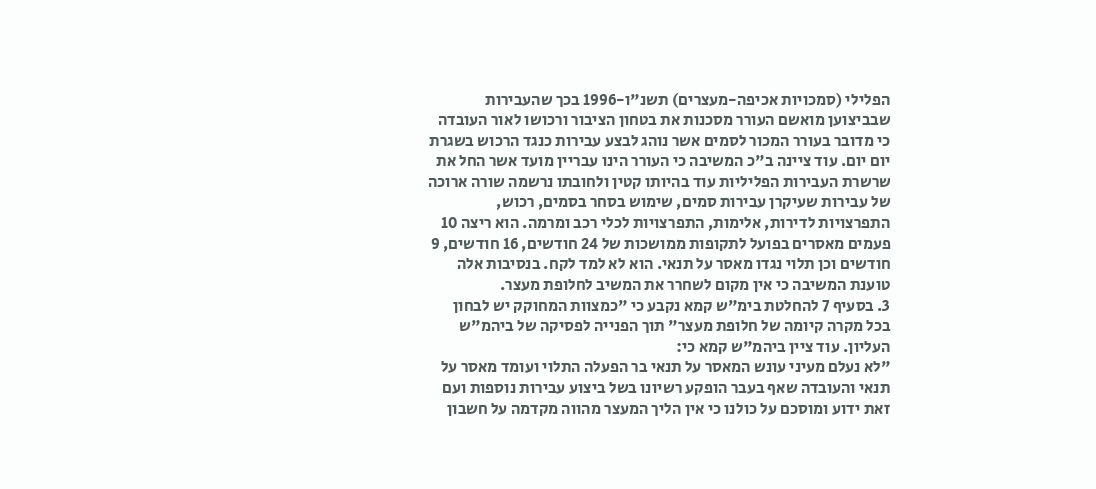הפלילי (סמכויות אכיפה-מעצרים) תשנ"ו-1996 בכך שהעבירות שבביצוען מואשם העורר מסכנות את בטחון הציבור ורכושו לאור העובדה כי מדובר בעורר המכור לסמים אשר נוהג לבצע עבירות כנגד הרכוש בשגרת יום יום. עוד ציינה ב"כ המשיבה כי העורר הינו עבריין מועד אשר החל את שרשרת העבירות הפליליות עוד בהיותו קטין ולחובתו נרשמה שורה ארוכה של עבירות שעיקרן עבירות סמים, שימוש בסחר בסמים, רכוש, התפרצויות לדירות, אלימות, התפרצויות לכלי רכב ומרמה. הוא ריצה 10 פעמים מאסרים בפועל לתקופות ממושכות של 24 חודשים, 16 חודשים, 9 חודשים וכן תלוי נגדו מאסר על תנאי. הוא לא למד לקח. בנסיבות אלה טוענת המשיבה כי אין מקום לשחרר את המשיב לחלופת מעצר.
3. בסעיף 7 להחלטת בימ"ש קמא נקבע כי "כמצוות המחוקק יש לבחון בכל מקרה קיומה של חלופת מעצר" תוך הפנייה לפסיקה של ביהמ"ש העליון. עוד ציין ביהמ"ש קמא כי:
"לא נעלם מעיני עונש המאסר על תנאי בר הפעלה התלוי ועומד מאסר על תנאי והעובדה שאף בעבר הופקע רשיונו בשל ביצוע עבירות נוספות ועם זאת ידוע ומוסכם על כולנו כי אין הליך המעצר מהווה מקדמה על חשבון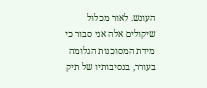העונש. לאור מכלול שיקולים אלה אני סבור כי מידת המסוכנות הגלומה בעורר, בנסיבותיו של תיק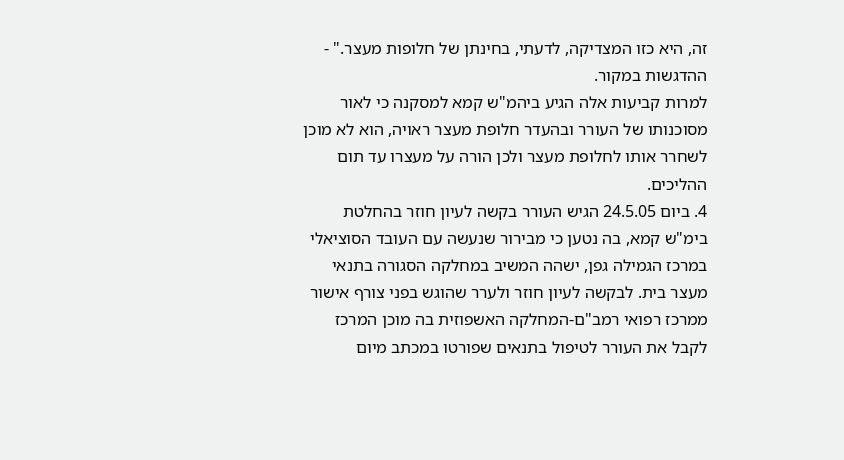זה, היא כזו המצדיקה, לדעתי, בחינתן של חלופות מעצר." - ההדגשות במקור.
למרות קביעות אלה הגיע ביהמ"ש קמא למסקנה כי לאור מסוכנותו של העורר ובהעדר חלופת מעצר ראויה, הוא לא מוכן לשחרר אותו לחלופת מעצר ולכן הורה על מעצרו עד תום ההליכים.
4. ביום 24.5.05 הגיש העורר בקשה לעיון חוזר בהחלטת בימ"ש קמא, בה נטען כי מבירור שנעשה עם העובד הסוציאלי במרכז הגמילה גפן, ישהה המשיב במחלקה הסגורה בתנאי מעצר בית. לבקשה לעיון חוזר ולערר שהוגש בפני צורף אישור ממרכז רפואי רמב"ם-המחלקה האשפוזית בה מוכן המרכז לקבל את העורר לטיפול בתנאים שפורטו במכתב מיום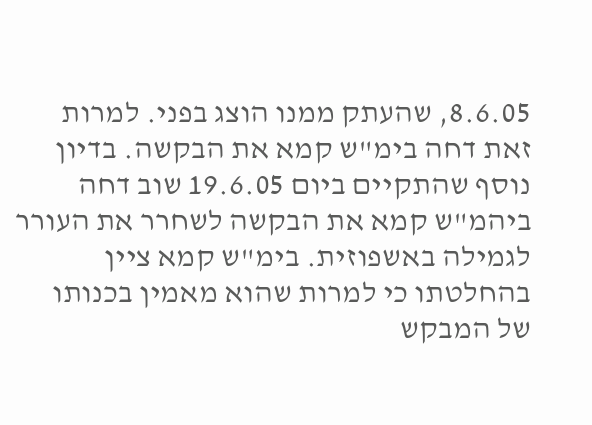8.6.05, שהעתק ממנו הוצג בפני. למרות זאת דחה בימ"ש קמא את הבקשה. בדיון נוסף שהתקיים ביום 19.6.05 שוב דחה ביהמ"ש קמא את הבקשה לשחרר את העורר לגמילה באשפוזית. בימ"ש קמא ציין בהחלטתו כי למרות שהוא מאמין בכנותו של המבקש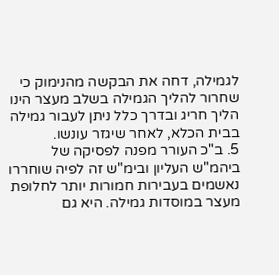לגמילה, דחה את הבקשה מהנימוק כי שחרור להליך הגמילה בשלב מעצר הינו הליך חריג ובדרך כלל ניתן לעבור גמילה בבית הכלא, לאחר שיגזר עונשו.
5. ב"כ העורר מפנה לפסיקה של ביהמ"ש העליון ובימ"ש זה לפיה שוחררו נאשמים בעבירות חמורות יותר לחלופת מעצר במוסדות גמילה. היא גם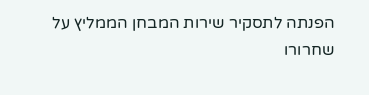הפנתה לתסקיר שירות המבחן הממליץ על שחרורו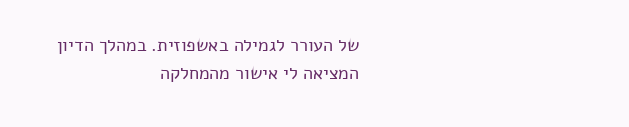של העורר לגמילה באשפוזית. במהלך הדיון המציאה לי אישור מהמחלקה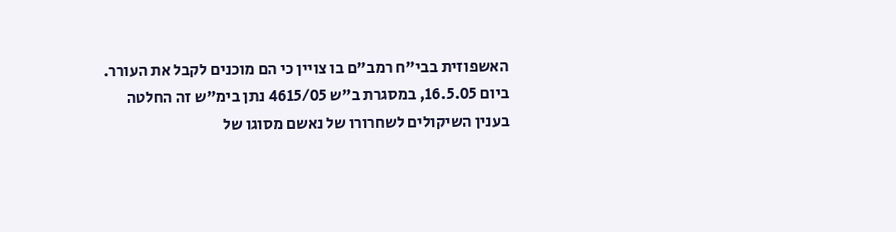האשפוזית בבי"ח רמב"ם בו צויין כי הם מוכנים לקבל את העורר.
ביום 16.5.05, במסגרת ב"ש 4615/05 נתן בימ"ש זה החלטה בענין השיקולים לשחרורו של נאשם מסוגו של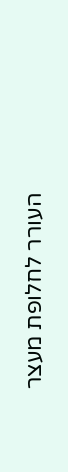העורר לחלופת מעצר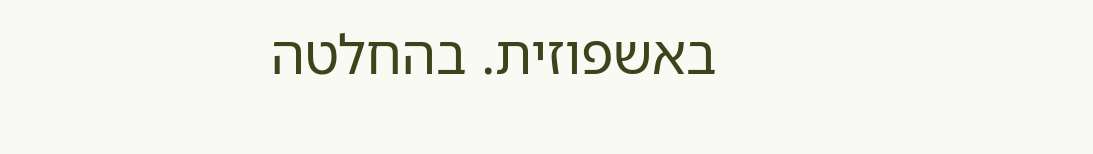באשפוזית. בהחלטה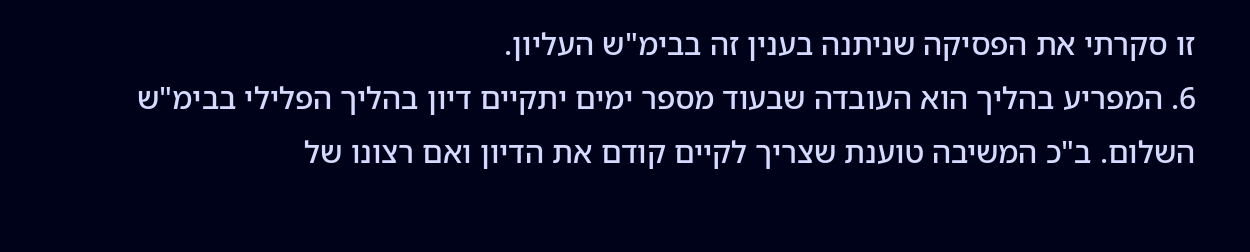זו סקרתי את הפסיקה שניתנה בענין זה בבימ"ש העליון.
6. המפריע בהליך הוא העובדה שבעוד מספר ימים יתקיים דיון בהליך הפלילי בבימ"ש השלום. ב"כ המשיבה טוענת שצריך לקיים קודם את הדיון ואם רצונו של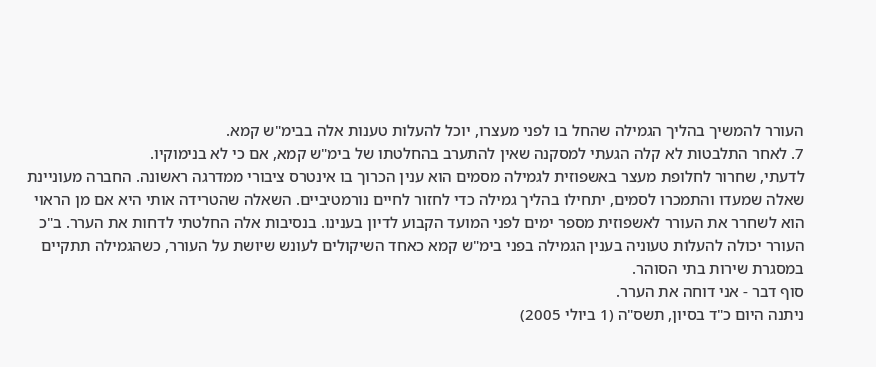העורר להמשיך בהליך הגמילה שהחל בו לפני מעצרו, יוכל להעלות טענות אלה בבימ"ש קמא.
7. לאחר התלבטות לא קלה הגעתי למסקנה שאין להתערב בהחלטתו של בימ"ש קמא, אם כי לא בנימוקיו.
לדעתי, שחרור לחלופת מעצר באשפוזית לגמילה מסמים הוא ענין הכרוך בו אינטרס ציבורי ממדרגה ראשונה. החברה מעוניינת שאלה שמעדו והתמכרו לסמים, יתחילו בהליך גמילה כדי לחזור לחיים נורמטיביים. השאלה שהטרידה אותי היא אם מן הראוי הוא לשחרר את העורר לאשפוזית מספר ימים לפני המועד הקבוע לדיון בענינו. בנסיבות אלה החלטתי לדחות את הערר. ב"כ העורר יכולה להעלות טעוניה בענין הגמילה בפני בימ"ש קמא כאחד השיקולים לעונש שיושת על העורר, כשהגמילה תתקיים במסגרת שירות בתי הסוהר.
סוף דבר - אני דוחה את הערר.
ניתנה היום כ"ד בסיון, תשס"ה (1 ביולי 2005)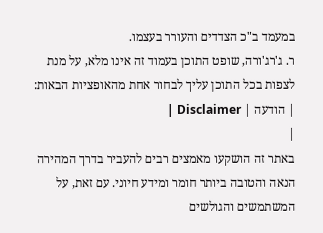במעמד ב"כ הצדדים והעורר בעצמו.
ר. ג'רג'ורה, שופט התוכן בעמוד זה אינו מלא, על מנת לצפות בכל התוכן עליך לבחור אחת מהאופציות הבאות:
| הודעה | Disclaimer |
|
באתר זה הושקעו מאמצים רבים להעביר בדרך המהירה הנאה והטובה ביותר חומר ומידע חיוני. עם זאת, על המשתמשים והגולשים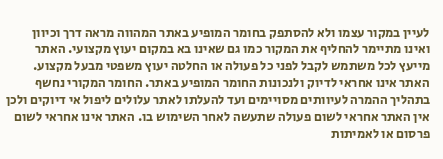לעיין במקור עצמו ולא להסתפק בחומר המופיע באתר המהווה מראה דרך וכיוון ואינו מתיימר להחליף את המקור כמו גם שאינו בא במקום יעוץ מקצועי. האתר מייעץ לכל משתמש לקבל לפני כל פעולה או החלטה יעוץ משפטי מבעל מקצוע. האתר אינו אחראי לדיוק ולנכונות החומר המופיע באתר. החומר המקורי נחשף בתהליך ההמרה לעיוותים מסויימים ועד להעלתו לאתר עלולים ליפול אי דיוקים ולכן אין האתר אחראי לשום פעולה שתעשה לאחר השימוש בו. האתר אינו אחראי לשום פרסום או לאמיתות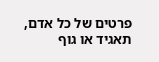פרטים של כל אדם, תאגיד או גוף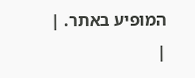המופיע באתר. |
|